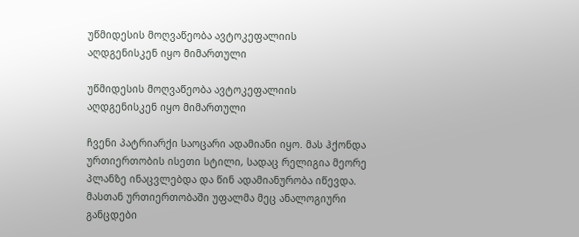უწმიდესის მოღვაწეობა ავტოკეფალიის აღდგენისკენ იყო მიმართული

უწმიდესის მოღვაწეობა ავტოკეფალიის აღდგენისკენ იყო მიმართული

ჩვენი პატრიარქი საოცარი ადამიანი იყო. მას ჰქონდა ურთიერთობის ისეთი სტილი, სადაც რელიგია მეორე პლანზე ინაცვლებდა და წინ ადამიანურობა იწევდა. მასთან ურთიერთობაში უფალმა მეც ანალოგიური განცდები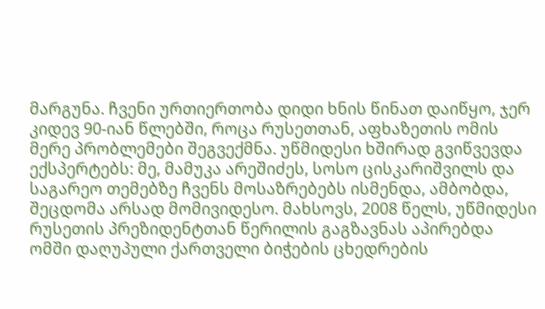მარგუნა. ჩვენი ურთიერთობა დიდი ხნის წინათ დაიწყო, ჯერ კიდევ 90-იან წლებში, როცა რუსეთთან, აფხაზეთის ომის მერე პრობლემები შეგვექმნა. უწმიდესი ხშირად გვიწვევდა ექსპერტებს: მე, მამუკა არეშიძეს, სოსო ცისკარიშვილს და საგარეო თემებზე ჩვენს მოსაზრებებს ისმენდა, ამბობდა, შეცდომა არსად მომივიდესო. მახსოვს, 2008 წელს, უწმიდესი რუსეთის პრეზიდენტთან წერილის გაგზავნას აპირებდა ომში დაღუპული ქართველი ბიჭების ცხედრების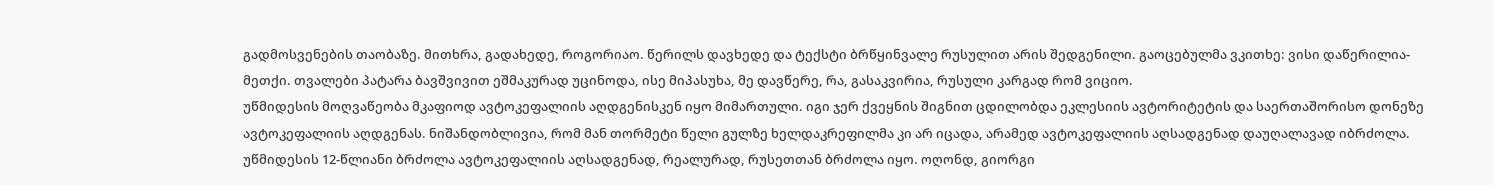გადმოსვენების თაობაზე. მითხრა, გადახედე, როგორიაო. წერილს დავხედე და ტექსტი ბრწყინვალე რუსულით არის შედგენილი. გაოცებულმა ვკითხე: ვისი დაწერილია-მეთქი. თვალები პატარა ბავშვივით ეშმაკურად უცინოდა, ისე მიპასუხა, მე დავწერე, რა, გასაკვირია, რუსული კარგად რომ ვიციო.
უწმიდესის მოღვაწეობა მკაფიოდ ავტოკეფალიის აღდგენისკენ იყო მიმართული. იგი ჯერ ქვეყნის შიგნით ცდილობდა ეკლესიის ავტორიტეტის და საერთაშორისო დონეზე ავტოკეფალიის აღდგენას. ნიშანდობლივია, რომ მან თორმეტი წელი გულზე ხელდაკრეფილმა კი არ იცადა, არამედ ავტოკეფალიის აღსადგენად დაუღალავად იბრძოლა. უწმიდესის 12-წლიანი ბრძოლა ავტოკეფალიის აღსადგენად, რეალურად, რუსეთთან ბრძოლა იყო. ოღონდ, გიორგი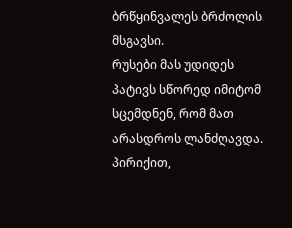ბრწყინვალეს ბრძოლის მსგავსი.
რუსები მას უდიდეს პატივს სწორედ იმიტომ სცემდნენ, რომ მათ არასდროს ლანძღავდა. პირიქით,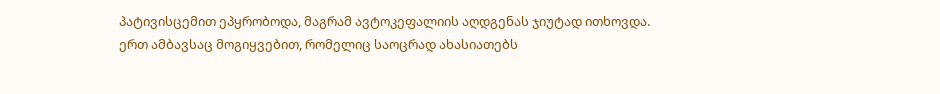პატივისცემით ეპყრობოდა, მაგრამ ავტოკეფალიის აღდგენას ჯიუტად ითხოვდა.
ერთ ამბავსაც მოგიყვებით, რომელიც საოცრად ახასიათებს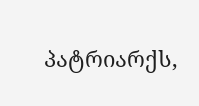პატრიარქს,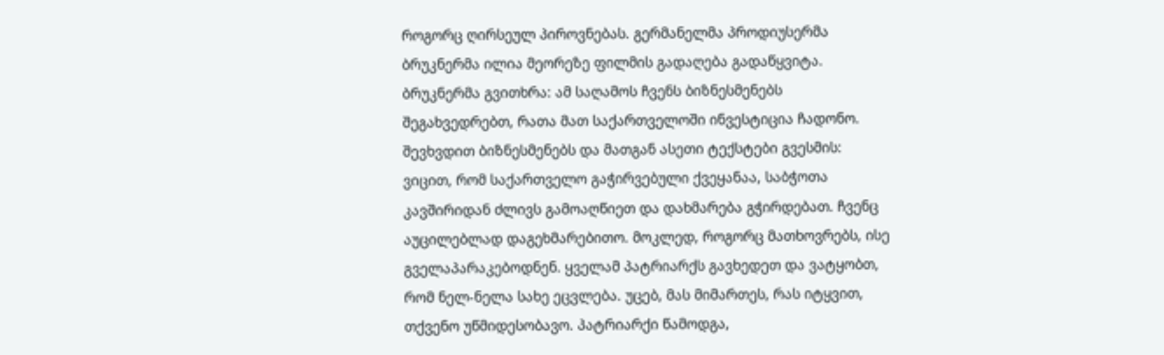როგორც ღირსეულ პიროვნებას. გერმანელმა პროდიუსერმა ბრუკნერმა ილია მეორეზე ფილმის გადაღება გადაწყვიტა.
ბრუკნერმა გვითხრა: ამ საღამოს ჩვენს ბიზნესმენებს შეგახვედრებთ, რათა მათ საქართველოში ინვესტიცია ჩადონო. შევხვდით ბიზნესმენებს და მათგან ასეთი ტექსტები გვესმის: ვიცით, რომ საქართველო გაჭირვებული ქვეყანაა, საბჭოთა კავშირიდან ძლივს გამოაღწიეთ და დახმარება გჭირდებათ. ჩვენც აუცილებლად დაგეხმარებითო. მოკლედ, როგორც მათხოვრებს, ისე გველაპარაკებოდნენ. ყველამ პატრიარქს გავხედეთ და ვატყობთ, რომ ნელ-ნელა სახე ეცვლება. უცებ, მას მიმართეს, რას იტყვით, თქვენო უწმიდესობავო. პატრიარქი წამოდგა,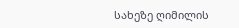სახეზე ღიმილის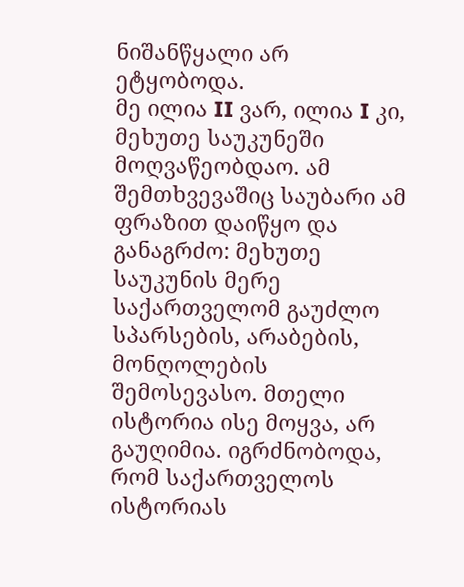ნიშანწყალი არ ეტყობოდა.
მე ილია II ვარ, ილია I კი, მეხუთე საუკუნეში მოღვაწეობდაო. ამ შემთხვევაშიც საუბარი ამ ფრაზით დაიწყო და განაგრძო: მეხუთე საუკუნის მერე საქართველომ გაუძლო სპარსების, არაბების, მონღოლების შემოსევასო. მთელი ისტორია ისე მოყვა, არ გაუღიმია. იგრძნობოდა, რომ საქართველოს ისტორიას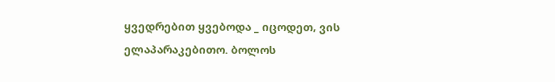ყვედრებით ყვებოდა _ იცოდეთ, ვის ელაპარაკებითო. ბოლოს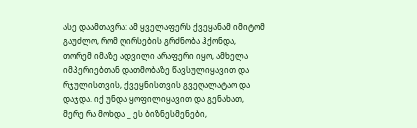ასე დაამთავრა: ამ ყველაფერს ქვეყანამ იმიტომ გაუძლო, რომ ღირსების გრძნობა ჰქონდა, თორემ იმაზე ადვილი არაფერი იყო, ამხელა იმპერიებთან დათმობაზე წავსულიყავით და რჯულისთვის, ქვეყნისთვის გვეღალატაო და დაჯდა. იქ უნდა ყოფილიყავით და გენახათ, მერე რა მოხდა _ ეს ბიზნესმენები,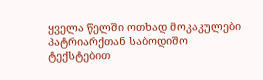ყველა წელში ოთხად მოკაკულები პატრიარქთან საბოდიშო ტექსტებით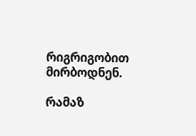რიგრიგობით მირბოდნენ.

რამაზ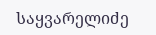საყვარელიძე